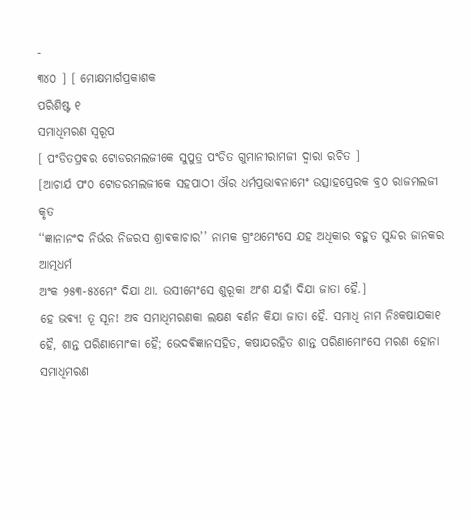-
୩୪୦ ] [ ମୋକ୍ଷମାର୍ଗପ୍ରକାଶକ
ପରିଶିଷ୍ଟ ୧
ସମାଧିମରଣ ସ୍ଵରୂପ
[ ପଂଡିତପ୍ରଵର ଟୋଡରମଲଜୀକେ ସୁପୁତ୍ର ପଂଡିତ ଗୁମାନୀରାମଜୀ ଦ୍ଵାରା ରଚିତ ]
[ଆଚାର୍ଯ ପଂ୦ ଟୋଡରମଲଜୀକେ ସହପାଠୀ ଔର ଧର୍ମପ୍ରଭାଵନାମେଂ ଉତ୍ସାହପ୍ରେରକ ବ୍ର୦ ରାଜମଲଜୀ କୃତ
‘‘ଜ୍ଞାନାନଂଦ ନିର୍ଭର ନିଜରସ ଶ୍ରାଵକାଚାର’’ ନାମକ ଗ୍ରଂଥମେଂସେ ଯହ ଅଧିକାର ବହୁତ ସୁନ୍ଦର ଜାନକର ଆତ୍ମଧର୍ମ
ଅଂକ ୨୫୩-୫୪ମେଂ ଦିଯା ଥା. ଉସୀମେଂସେ ଶୁରୂକା ଅଂଶ ଯହାଁ ଦିଯା ଜାତା ହୈ.]
ହେ ଭଵ୍ଯ! ତୂ ସୂନ! ଅବ ସମାଧିମରଣକା ଲକ୍ଷଣ ଵର୍ଣନ କିଯା ଜାତା ହୈ. ସମାଧି ନାମ ନିଃକଷାଯକା୧
ହୈ, ଶାନ୍ତ ପରିଣାମୋଂକା ହୈ; ଭେଦଵିଜ୍ଞାନସହିତ, କଷାଯରହିତ ଶାନ୍ତ ପରିଣାମୋଂସେ ମରଣ ହୋନା ସମାଧିମରଣ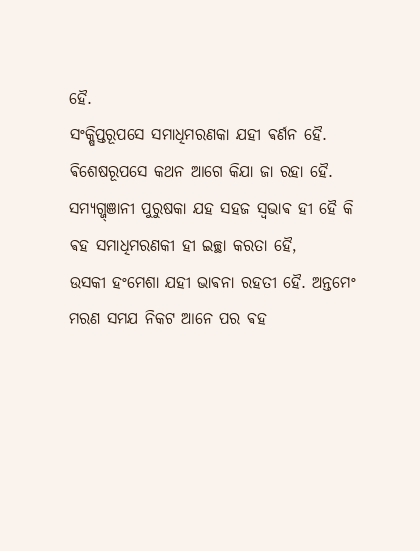ହୈ.
ସଂକ୍ଷିପ୍ତରୂପସେ ସମାଧିମରଣକା ଯହୀ ଵର୍ଣନ ହୈ. ଵିଶେଷରୂପସେ କଥନ ଆଗେ କିଯା ଜା ରହା ହୈ.
ସମ୍ଯଗ୍ଜ୍ଞାନୀ ପୁରୁଷକା ଯହ ସହଜ ସ୍ଵଭାଵ ହୀ ହୈ କି ଵହ ସମାଧିମରଣକୀ ହୀ ଇଚ୍ଛା କରତା ହୈ,
ଉସକୀ ହଂମେଶା ଯହୀ ଭାଵନା ରହତୀ ହୈ. ଅନ୍ତମେଂ ମରଣ ସମଯ ନିକଟ ଆନେ ପର ଵହ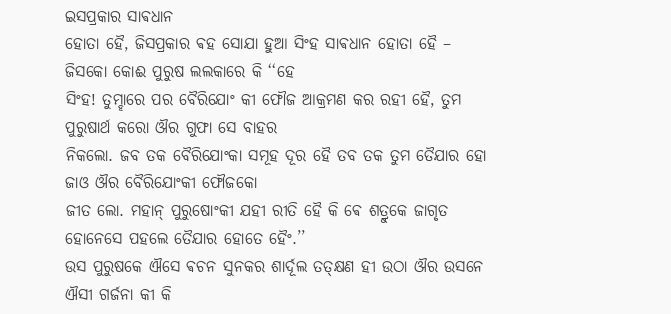ଇସପ୍ରକାର ସାଵଧାନ
ହୋତା ହୈ, ଜିସପ୍ରକାର ଵହ ସୋଯା ହୁଆ ସିଂହ ସାଵଧାନ ହୋତା ହୈ – ଜିସକୋ କୋଈ ପୁରୁଷ ଲଲକାରେ କି ‘‘ହେ
ସିଂହ! ତୁମ୍ହାରେ ପର ବୈରିଯୋଂ କୀ ଫୌଜ ଆକ୍ରମଣ କର ରହୀ ହୈ, ତୁମ ପୁରୁଷାର୍ଥ କରୋ ଔର ଗୁଫା ସେ ବାହର
ନିକଲୋ. ଜବ ତକ ବୈରିଯୋଂକା ସମୂହ ଦୂର ହୈ ତବ ତକ ତୁମ ତୈଯାର ହୋ ଜାଓ ଔର ବୈରିଯୋଂକୀ ଫୌଜକୋ
ଜୀତ ଲୋ. ମହାନ୍ ପୁରୁଷୋଂକୀ ଯହୀ ରୀତି ହୈ କି ଵେ ଶତ୍ରୁକେ ଜାଗୃତ ହୋନେସେ ପହଲେ ତୈଯାର ହୋତେ ହୈଂ.’’
ଉସ ପୁରୁଷକେ ଐସେ ଵଚନ ସୁନକର ଶାର୍ଦୂଲ ତତ୍କ୍ଷଣ ହୀ ଉଠା ଔର ଉସନେ ଐସୀ ଗର୍ଜନା କୀ କି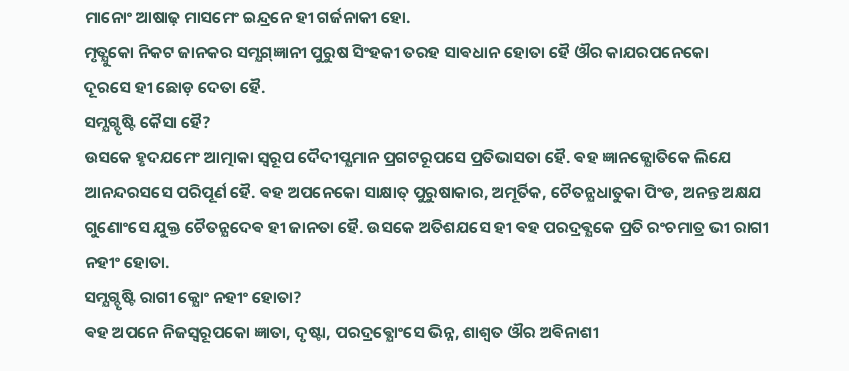ମାନୋଂ ଆଷାଢ଼ ମାସମେଂ ଇନ୍ଦ୍ରନେ ହୀ ଗର୍ଜନାକୀ ହୋ.
ମୃତ୍ଯୁକୋ ନିକଟ ଜାନକର ସମ୍ଯଗ୍ଜ୍ଞାନୀ ପୁରୁଷ ସିଂହକୀ ତରହ ସାଵଧାନ ହୋତା ହୈ ଔର କାଯରପନେକୋ
ଦୂରସେ ହୀ ଛୋଡ଼ ଦେତା ହୈ.
ସମ୍ଯଗ୍ଦୃଷ୍ଟି କୈସା ହୈ?
ଉସକେ ହୃଦଯମେଂ ଆତ୍ମାକା ସ୍ଵରୂପ ଦୈଦୀପ୍ଯମାନ ପ୍ରଗଟରୂପସେ ପ୍ରତିଭାସତା ହୈ. ଵହ ଜ୍ଞାନଜ୍ଯୋତିକେ ଲିଯେ
ଆନନ୍ଦରସସେ ପରିପୂର୍ଣ ହୈ. ଵହ ଅପନେକୋ ସାକ୍ଷାତ୍ ପୁରୁଷାକାର, ଅମୂର୍ତିକ, ଚୈତନ୍ଯଧାତୁକା ପିଂଡ, ଅନନ୍ତ ଅକ୍ଷଯ
ଗୁଣୋଂସେ ଯୁକ୍ତ ଚୈତନ୍ଯଦେଵ ହୀ ଜାନତା ହୈ. ଉସକେ ଅତିଶଯସେ ହୀ ଵହ ପରଦ୍ରଵ୍ଯକେ ପ୍ରତି ରଂଚମାତ୍ର ଭୀ ରାଗୀ
ନହୀଂ ହୋତା.
ସମ୍ଯଗ୍ଦୃଷ୍ଟି ରାଗୀ କ୍ଯୋଂ ନହୀଂ ହୋତା?
ଵହ ଅପନେ ନିଜସ୍ଵରୂପକୋ ଜ୍ଞାତା, ଦୃଷ୍ଟା, ପରଦ୍ରଵ୍ଯୋଂସେ ଭିନ୍ନ, ଶାଶ୍ଵତ ଔର ଅଵିନାଶୀ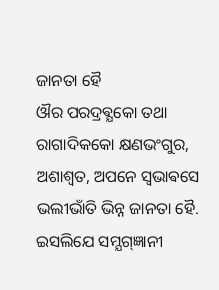ଜାନତା ହୈ
ଔର ପରଦ୍ରଵ୍ଯକୋ ତଥା ରାଗାଦିକକୋ କ୍ଷଣଭଂଗୁର, ଅଶାଶ୍ଵତ, ଅପନେ ସ୍ଵଭାଵସେ ଭଲୀଭାଁତି ଭିନ୍ନ ଜାନତା ହୈ.
ଇସଲିଯେ ସମ୍ଯଗ୍ଜ୍ଞାନୀ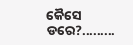କୈସେ ଡରେ?.........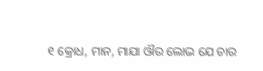୧ କ୍ରୋଧ, ମାନ, ମାଯା ଔର ଲୋଭ ଯେ ଚାର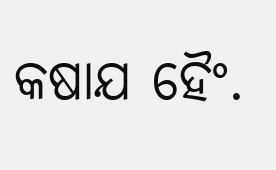କଷାଯ ହୈଂ.